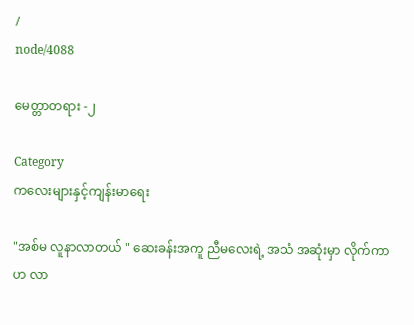/
node/4088

မေတ္တာတရား -၂

Category
ကလေးများနှင့်ကျန်းမာရေး

"အစ်မ လူနာလာတယ် " ဆေးခန်းအကူ ညီမလေးရဲ့ အသံ အဆုံးမှာ လိုက်ကာဟ လာ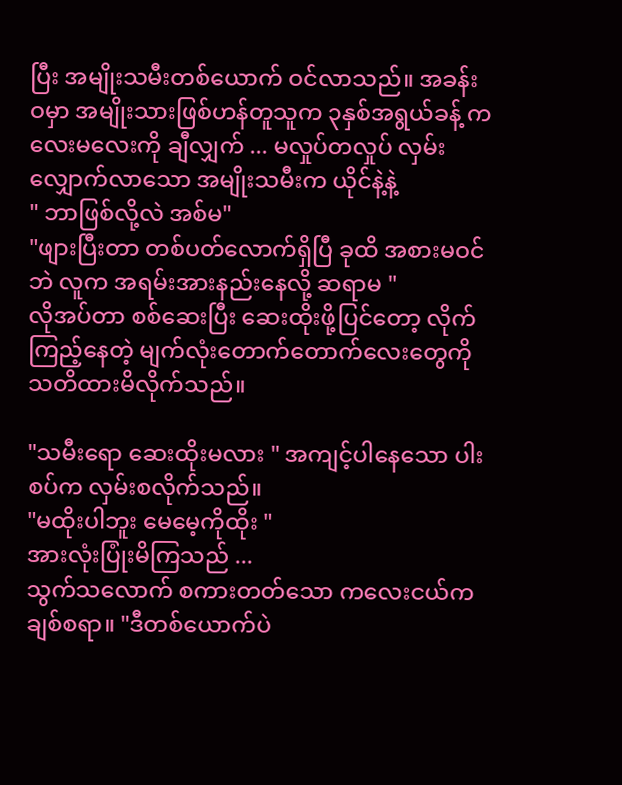ပြီး အမျိုးသမီးတစ်ယောက် ဝင်လာသည်။ အခန်းဝမှာ အမျိုးသားဖြစ်ဟန်တူသူက ၃နှစ်အရွယ်ခန့် ကလေးမလေးကို ချီလျှက် ... မလှုပ်တလှုပ် လှမ်းလျှောက်လာသော အမျိုးသမီးက ယိုင်နဲ့နဲ့
" ဘာဖြစ်လို့လဲ အစ်မ"
"ဖျားပြီးတာ တစ်ပတ်လောက်ရှိပြီ ခုထိ အစားမဝင်ဘဲ လူက အရမ်းအားနည်းနေလို့ ဆရာမ "
လိုအပ်တာ စစ်ဆေးပြီး ဆေးထိုးဖို့ပြင်တော့ လိုက်ကြည့်နေတဲ့ မျက်လုံးတောက်တောက်လေးတွေကို သတိထားမိလိုက်သည်။

"သမီးရော ဆေးထိုးမလား " အကျင့်ပါနေသော ပါးစပ်က လှမ်းစလိုက်သည်။
"မထိုးပါဘူး မေမေ့ကိုထိုး "
အားလုံးပြုံးမိကြသည် ...
သွက်သလောက် စကားတတ်သော ကလေးငယ်က ချစ်စရာ။ "ဒီတစ်ယောက်ပဲ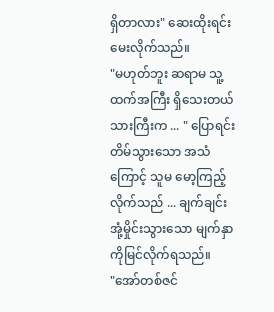ရှိတာလား" ဆေးထိုးရင်း မေးလိုက်သည်။
"မဟုတ်ဘူး ဆရာမ သူ့ထက်အကြီး ရှိသေးတယ် သားကြီးက ... " ပြောရင်း တိမ်သွားသော အသံကြောင့် သူမ မော့ကြည့်လိုက်သည် ... ချက်ချင်းအုံ့မှိုင်းသွားသော မျက်နှာကိုမြင်လိုက်ရသည်။
"အော်တစ်ဇင်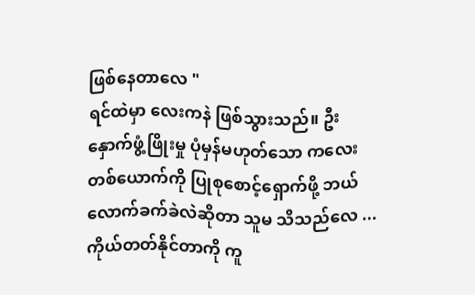ဖြစ်နေတာလေ "
ရင်ထဲမှာ လေးကနဲ ဖြစ်သွားသည်။ ဦးနှောက်ဖွံ့ဖြိုးမှု ပုံမှန်မဟုတ်သော ကလေးတစ်ယောက်ကို ပြုစုစောင့်ရှောက်ဖို့ ဘယ်လောက်ခက်ခဲလဲဆိုတာ သူမ သိသည်လေ ...
ကိုယ်တတ်နိုင်တာကို ကူ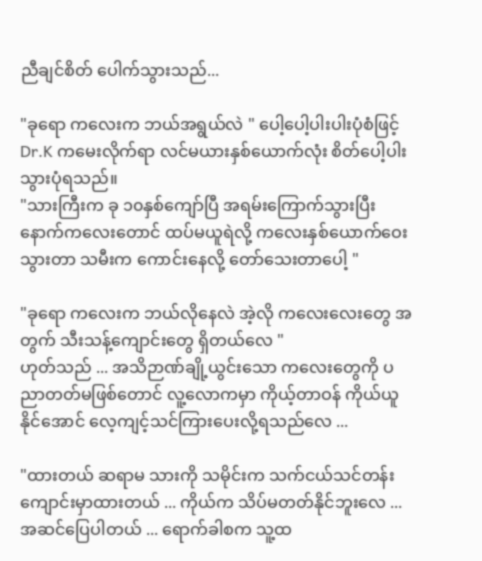ညီချင်စိတ် ပေါက်သွားသည်...

"ခုရော ကလေးက ဘယ်အရွယ်လဲ " ပေါ့ပေါ့ပါးပါးပုံစံဖြင့် Dr.K ကမေးလိုက်ရာ လင်မယားနှစ်ယောက်လုံး စိတ်ပေါ့ပါးသွားပုံရသည်။
"သားကြီးက ခု ၁၀နှစ်ကျော်ပြီ အရမ်းကြောက်သွားပြီး နောက်ကလေးတောင် ထပ်မယူရဲလို့ ကလေးနှစ်ယောက်ဝေးသွားတာ သမီးက ကောင်းနေလို့ တော်သေးတာပေါ့ "

"ခုရော ကလေးက ဘယ်လိုနေလဲ အဲ့လို ကလေးလေးတွေ အတွက် သီးသန့်ကျောင်းတွေ ရှိတယ်လေ "
ဟုတ်သည် ... အသိဉာဏ်ချို့ယွင်းသော ကလေးတွေကို ပညာတတ်မဖြစ်တောင် လူ့လောကမှာ ကိုယ့်တာဝန် ကိုယ်ယူနိုင်အောင် လေ့ကျင့်သင်ကြားပေးလို့ရသည်လေ ...

"ထားတယ် ဆရာမ သားကို သမိုင်းက သက်ငယ်သင်တန်းကျောင်းမှာထားတယ် ... ကိုယ်က သိပ်မတတ်နိုင်ဘူးလေ ... အဆင်ပြေပါတယ် ... ရောက်ခါစက သူ့ထ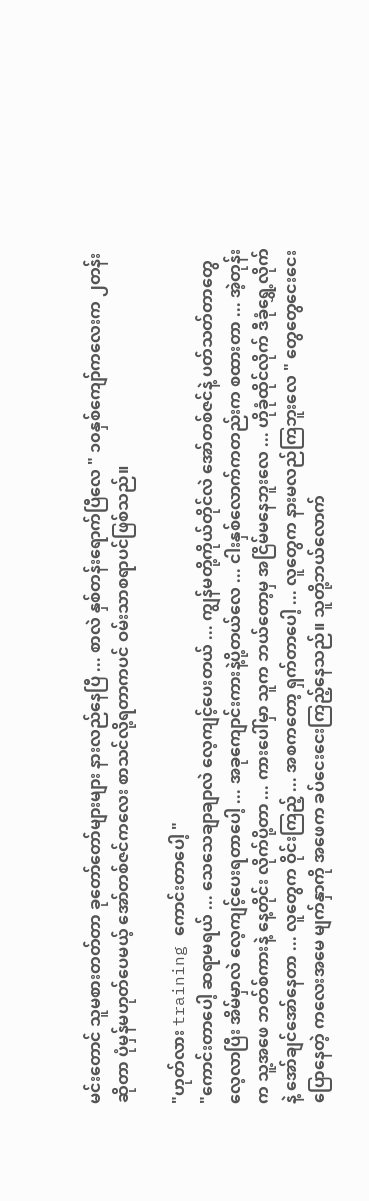မင်းတောင် သူမစားတတ်တာ ခုတော်တော်များများ နားလည်နေပြီ ... စာလဲ နှစ်တန်းရောက်ပြီလေ " ၁၀နှစ်ကျော်ကလေးက ၂တန်းဆိုတာ ပုံမှန်မဟုတ်ပေမယ့် အော်တစ်ဇင်ကလေး စာသင်လို့ရတာကပင် ဝမ်းသာစရာပင်ဖြစ်သည်။

"ဟုတ်လား training ကောင်းတာပေါ့ "
"ကောင်းတာပေါ့ ဆရာမရယ် ... သေသေချာချာလဲ လေ့ကျင့်ပေးတယ် ... ကျွန်မတို့ကိုယ်တိုင်လဲ အော်တစ်ဇင်နဲ့ ပတ်သတ်တာတွေလေ့လာပြီး အိမ်မှာလဲ လေ့ကျင့်ပေးရတာပေါ့ ... အခုကျောင်းကားနဲ့ပို့တယ်လေ ... ငါးနှစ်လောက်ကတည်းက စထားတာ ... အဲ့တုန်းက သူ့အဖေ ဘတ်စ်ကားနဲ့ နေ့တိုင်း လိုက်ပို့တာ ... ကားပေါ်မှာ သူက ဘယ်တော့မှ အငြိမ်မနေဘူးလေ ... ဟိုခုံထိုင်လိုက် ဒီခုံရွှေ့လိုက်နဲ့ အော်ချင်အော်နေတာ ... လူတွေက ဝိုင်းကြည့် ... အစကတော့ ရှက်တာပေါ့ ... လူတွေက နားမလည်ကြဘူးလေ " တွေတွေငေးငေးပြောနေတဲ့ ကလေးအမေ မျက်နှာကို အဖေက ခပ်ငေးငေးကြည့်နေသည်။ သူတို့ဘယ်လောက်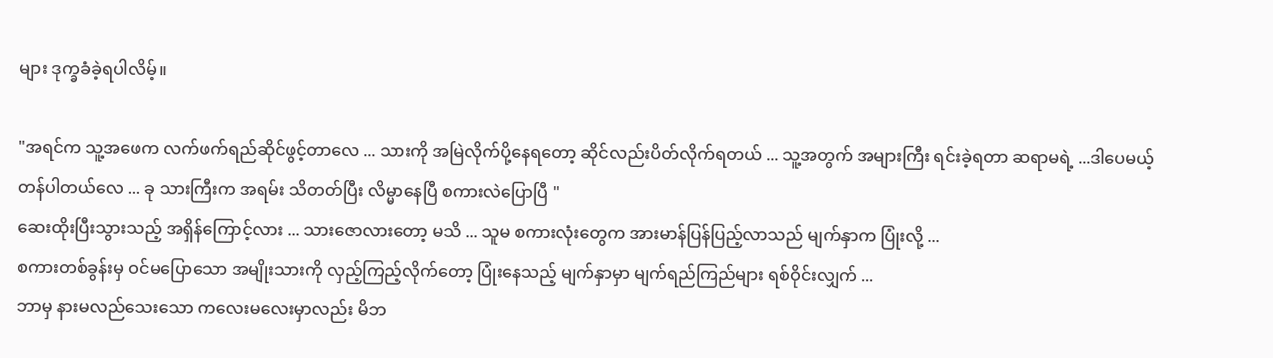များ ဒုက္ခခံခဲ့ရပါလိမ့်။

"အရင်က သူ့အဖေက လက်ဖက်ရည်ဆိုင်ဖွင့်တာလေ ... သားကို အမြဲလိုက်ပို့နေရတော့ ဆိုင်လည်းပိတ်လိုက်ရတယ် ... သူ့အတွက် အများကြီး ရင်းခဲ့ရတာ ဆရာမရဲ့ ...ဒါပေမယ့်တန်ပါတယ်လေ ... ခု သားကြီးက အရမ်း သိတတ်ပြီး လိမ္မာနေပြီ စကားလဲပြောပြီ "
ဆေးထိုးပြီးသွားသည့် အရှိန်ကြောင့်လား ... သားဇောလားတော့ မသိ ... သူမ စကားလုံးတွေက အားမာန်ပြန်ပြည့်လာသည် မျက်နှာက ပြုံးလို့ ...
စကားတစ်ခွန်းမှ ဝင်မပြောသော အမျိုးသားကို လှည့်ကြည့်လိုက်တော့ ပြုံးနေသည့် မျက်နှာမှာ မျက်ရည်ကြည်များ ရစ်ဝိုင်းလျှက် ...
ဘာမှ နားမလည်သေးသော ကလေးမလေးမှာလည်း မိဘ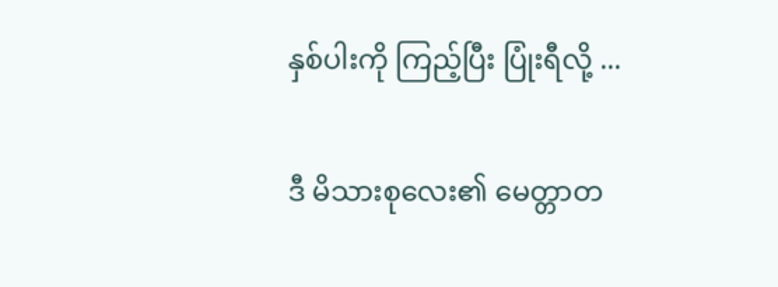နှစ်ပါးကို ကြည့်ပြီး ပြုံးရီလို့ ...

ဒီ မိသားစုလေး၏ မေတ္တာတ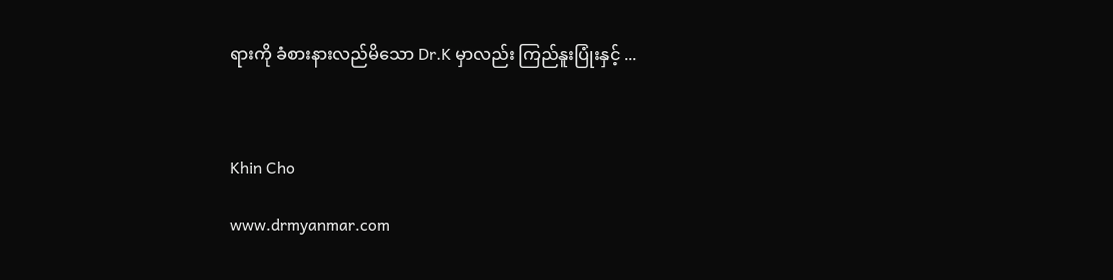ရားကို ခံစားနားလည်မိသော Dr.K မှာလည်း ကြည်နူးပြုံးနှင့် ...



Khin Cho

www.drmyanmar.com